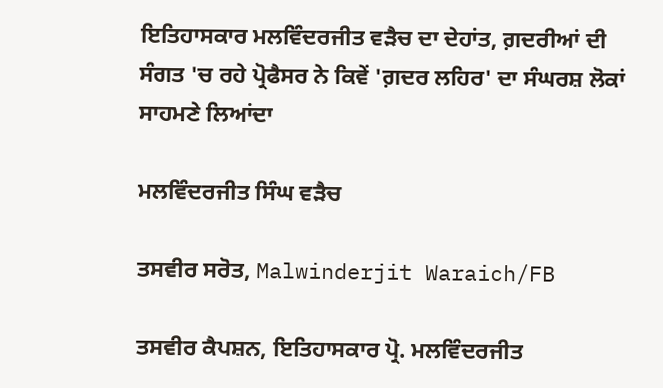ਇਤਿਹਾਸਕਾਰ ਮਲਵਿੰਦਰਜੀਤ ਵੜੈਚ ਦਾ ਦੇਹਾਂਤ, ਗ਼ਦਰੀਆਂ ਦੀ ਸੰਗਤ 'ਚ ਰਹੇ ਪ੍ਰੋਫੈਸਰ ਨੇ ਕਿਵੇਂ 'ਗ਼ਦਰ ਲਹਿਰ' ਦਾ ਸੰਘਰਸ਼ ਲੋਕਾਂ ਸਾਹਮਣੇ ਲਿਆਂਦਾ

ਮਲਵਿੰਦਰਜੀਤ ਸਿੰਘ ਵੜੈਚ

ਤਸਵੀਰ ਸਰੋਤ, Malwinderjit Waraich/FB

ਤਸਵੀਰ ਕੈਪਸ਼ਨ, ਇਤਿਹਾਸਕਾਰ ਪ੍ਰੋ. ਮਲਵਿੰਦਰਜੀਤ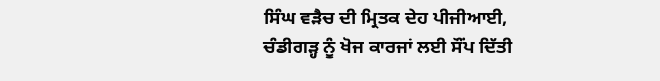ਸਿੰਘ ਵੜੈਚ ਦੀ ਮ੍ਰਿਤਕ ਦੇਹ ਪੀਜੀਆਈ, ਚੰਡੀਗੜ੍ਹ ਨੂੰ ਖੋਜ ਕਾਰਜਾਂ ਲਈ ਸੌਂਪ ਦਿੱਤੀ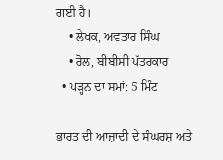ਗਈ ਹੈ।
    • ਲੇਖਕ, ਅਵਤਾਰ ਸਿੰਘ
    • ਰੋਲ, ਬੀਬੀਸੀ ਪੱਤਰਕਾਰ
  • ਪੜ੍ਹਨ ਦਾ ਸਮਾਂ: 5 ਮਿੰਟ

ਭਾਰਤ ਦੀ ਆਜ਼ਾਦੀ ਦੇ ਸੰਘਰਸ਼ ਅਤੇ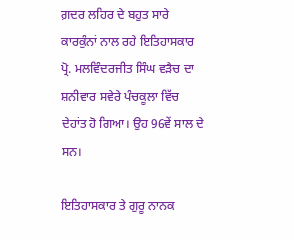ਗ਼ਦਰ ਲਹਿਰ ਦੇ ਬਹੁਤ ਸਾਰੇ ਕਾਰਕੁੰਨਾਂ ਨਾਲ ਰਹੇ ਇਤਿਹਾਸਕਾਰ ਪ੍ਰੋ. ਮਲਵਿੰਦਰਜੀਤ ਸਿੰਘ ਵੜੈਚ ਦਾ ਸ਼ਨੀਵਾਰ ਸਵੇਰੇ ਪੰਚਕੂਲਾ ਵਿੱਚ ਦੇਹਾਂਤ ਹੋ ਗਿਆ। ਉਹ 96ਵੇਂ ਸਾਲ ਦੇ ਸਨ।

ਇਤਿਹਾਸਕਾਰ ਤੇ ਗੁਰੂ ਨਾਨਕ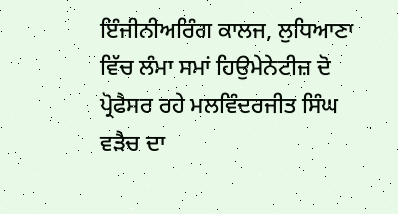ਇੰਜੀਨੀਅਰਿੰਗ ਕਾਲਜ, ਲੁਧਿਆਣਾ ਵਿੱਚ ਲੰਮਾ ਸਮਾਂ ਹਿਉਮੇਨੇਟੀਜ਼ ਦੋ ਪ੍ਰੋਫੈਸਰ ਰਹੇ ਮਲਵਿੰਦਰਜੀਤ ਸਿੰਘ ਵੜੈਚ ਦਾ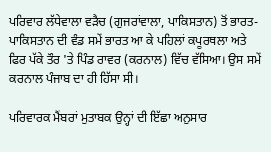ਪਰਿਵਾਰ ਲੱਧੇਵਾਲਾ ਵੜੈਚ (ਗੁਜਰਾਂਵਾਲਾ, ਪਾਕਿਸਤਾਨ) ਤੋਂ ਭਾਰਤ-ਪਾਕਿਸਤਾਨ ਦੀ ਵੰਡ ਸਮੇਂ ਭਾਰਤ ਆ ਕੇ ਪਹਿਲਾਂ ਕਪੂਰਥਲਾ ਅਤੇ ਫਿਰ ਪੱਕੇ ਤੌਰ 'ਤੇ ਪਿੰਡ ਰਾਵਰ (ਕਰਨਾਲ) ਵਿੱਚ ਵੱਸਿਆ। ਉਸ ਸਮੇਂ ਕਰਨਾਲ ਪੰਜਾਬ ਦਾ ਹੀ ਹਿੱਸਾ ਸੀ।

ਪਰਿਵਾਰਕ ਮੈਂਬਰਾਂ ਮੁਤਾਬਕ ਉਨ੍ਹਾਂ ਦੀ ਇੱਛਾ ਅਨੁਸਾਰ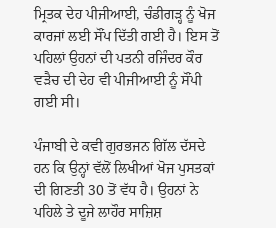ਮ੍ਰਿਤਕ ਦੇਹ ਪੀਜੀਆਈ, ਚੰਡੀਗੜ੍ਹ ਨੂੰ ਖੋਜ ਕਾਰਜਾਂ ਲਈ ਸੌਂਪ ਦਿੱਤੀ ਗਈ ਹੈ। ਇਸ ਤੋਂ ਪਹਿਲਾਂ ਉਹਨਾਂ ਦੀ ਪਤਨੀ ਰਜਿੰਦਰ ਕੌਰ ਵੜੈਚ ਦੀ ਦੇਹ ਵੀ ਪੀਜੀਆਈ ਨੂੰ ਸੌਂਪੀ ਗਈ ਸੀ।

ਪੰਜਾਬੀ ਦੇ ਕਵੀ ਗੁਰਭਜਨ ਗਿੱਲ ਦੱਸਦੇ ਹਨ ਕਿ ਉਨ੍ਹਾਂ ਵੱਲੋਂ ਲਿਖੀਆਂ ਖੋਜ ਪੁਸਤਕਾਂ ਦੀ ਗਿਣਤੀ 30 ਤੋਂ ਵੱਧ ਹੈ। ਉਹਨਾਂ ਨੇ ਪਹਿਲੇ ਤੇ ਦੂਜੇ ਲਾਹੌਰ ਸਾਜ਼ਿਸ਼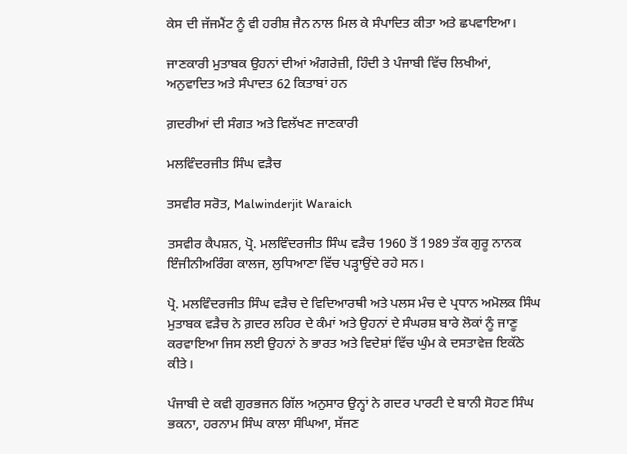ਕੇਸ ਦੀ ਜੱਜਮੈਂਟ ਨੂੰ ਵੀ ਹਰੀਸ਼ ਜੈਨ ਨਾਲ ਮਿਲ ਕੇ ਸੰਪਾਦਿਤ ਕੀਤਾ ਅਤੇ ਛਪਵਾਇਆ।

ਜਾਣਕਾਰੀ ਮੁਤਾਬਕ ਉਹਨਾਂ ਦੀਆਂ ਅੰਗਰੇਜ਼ੀ, ਹਿੰਦੀ ਤੇ ਪੰਜਾਬੀ ਵਿੱਚ ਲਿਖੀਆਂ, ਅਨੁਵਾਦਿਤ ਅਤੇ ਸੰਪਾਦਤ 62 ਕਿਤਾਬਾਂ ਹਨ

ਗ਼ਦਰੀਆਂ ਦੀ ਸੰਗਤ ਅਤੇ ਵਿਲੱਖਣ ਜਾਣਕਾਰੀ

ਮਲਵਿੰਦਰਜੀਤ ਸਿੰਘ ਵੜੈਚ

ਤਸਵੀਰ ਸਰੋਤ, Malwinderjit Waraich

ਤਸਵੀਰ ਕੈਪਸ਼ਨ, ਪ੍ਰੋ. ਮਲਵਿੰਦਰਜੀਤ ਸਿੰਘ ਵੜੈਚ 1960 ਤੋਂ 1989 ਤੱਕ ਗੁਰੂ ਨਾਨਕ ਇੰਜੀਨੀਅਰਿੰਗ ਕਾਲਜ, ਲੁਧਿਆਣਾ ਵਿੱਚ ਪੜ੍ਹਾਉਂਦੇ ਰਹੇ ਸਨ।

ਪ੍ਰੋ. ਮਲਵਿੰਦਰਜੀਤ ਸਿੰਘ ਵੜੈਚ ਦੇ ਵਿਦਿਆਰਥੀ ਅਤੇ ਪਲਸ ਮੰਚ ਦੇ ਪ੍ਰਧਾਨ ਅਮੋਲਕ ਸਿੰਘ ਮੁਤਾਬਕ ਵੜੈਚ ਨੇ ਗ਼ਦਰ ਲਹਿਰ ਦੇ ਕੰਮਾਂ ਅਤੇ ਉਹਨਾਂ ਦੇ ਸੰਘਰਸ਼ ਬਾਰੇ ਲੋਕਾਂ ਨੂੰ ਜਾਣੂ ਕਰਵਾਇਆ ਜਿਸ ਲਈ ਉਹਨਾਂ ਨੇ ਭਾਰਤ ਅਤੇ ਵਿਦੇਸ਼ਾਂ ਵਿੱਚ ਘੁੰਮ ਕੇ ਦਸਤਾਵੇਜ਼ ਇਕੱਠੇ ਕੀਤੇ।

ਪੰਜਾਬੀ ਦੇ ਕਵੀ ਗੁਰਭਜਨ ਗਿੱਲ ਅਨੁਸਾਰ ਉਨ੍ਹਾਂ ਨੇ ਗਦਰ ਪਾਰਟੀ ਦੇ ਬਾਨੀ ਸੋਹਣ ਸਿੰਘ ਭਕਨਾ, ਹਰਨਾਮ ਸਿੰਘ ਕਾਲਾ ਸੰਘਿਆ, ਸੱਜਣ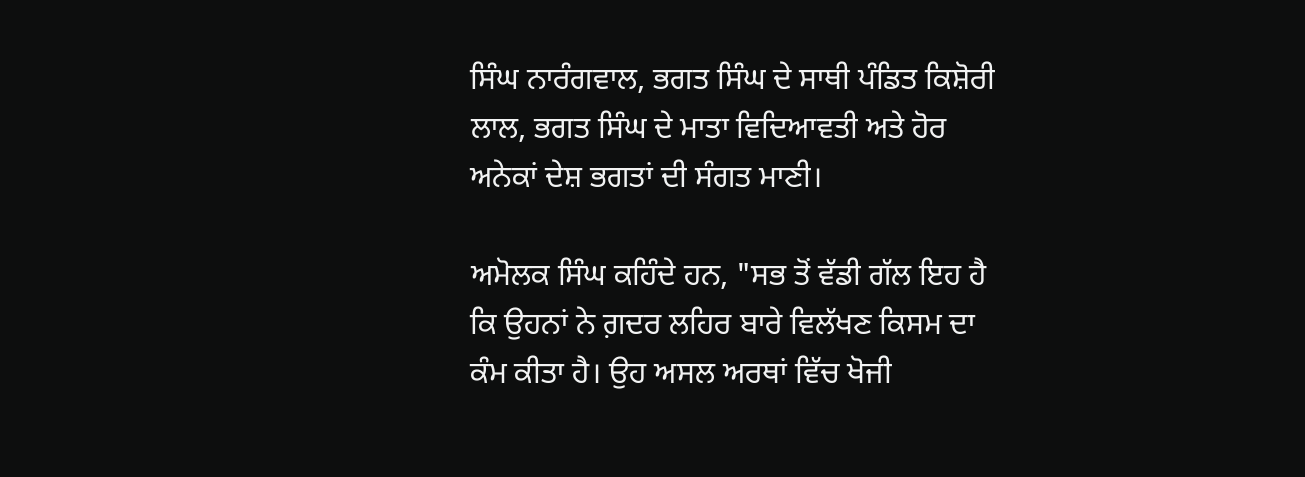ਸਿੰਘ ਨਾਰੰਗਵਾਲ, ਭਗਤ ਸਿੰਘ ਦੇ ਸਾਥੀ ਪੰਡਿਤ ਕਿਸ਼ੋਰੀ ਲਾਲ, ਭਗਤ ਸਿੰਘ ਦੇ ਮਾਤਾ ਵਿਦਿਆਵਤੀ ਅਤੇ ਹੋਰ ਅਨੇਕਾਂ ਦੇਸ਼ ਭਗਤਾਂ ਦੀ ਸੰਗਤ ਮਾਣੀ।

ਅਮੋਲਕ ਸਿੰਘ ਕਹਿੰਦੇ ਹਨ, "ਸਭ ਤੋਂ ਵੱਡੀ ਗੱਲ ਇਹ ਹੈ ਕਿ ਉਹਨਾਂ ਨੇ ਗ਼ਦਰ ਲਹਿਰ ਬਾਰੇ ਵਿਲੱਖਣ ਕਿਸਮ ਦਾ ਕੰਮ ਕੀਤਾ ਹੈ। ਉਹ ਅਸਲ ਅਰਥਾਂ ਵਿੱਚ ਖੋਜੀ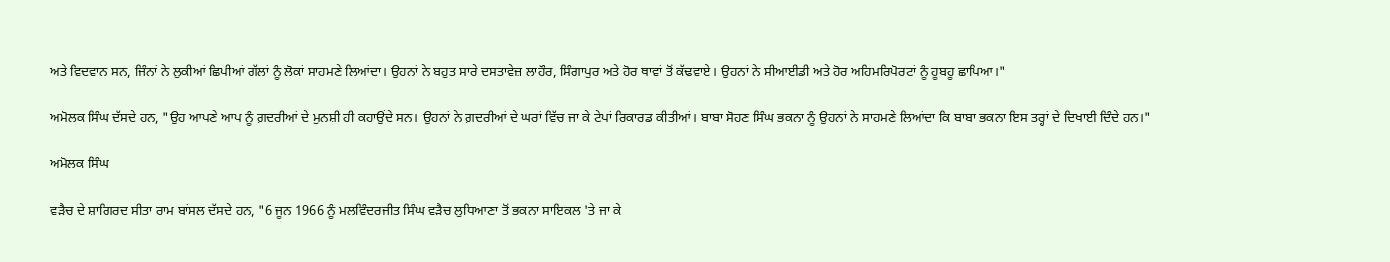ਅਤੇ ਵਿਦਵਾਨ ਸਨ, ਜਿੰਨਾਂ ਨੇ ਲੁਕੀਆਂ ਛਿਪੀਆਂ ਗੱਲਾਂ ਨੂੰ ਲੋਕਾਂ ਸਾਹਮਣੇ ਲਿਆਂਦਾ। ਉਹਨਾਂ ਨੇ ਬਹੁਤ ਸਾਰੇ ਦਸਤਾਵੇਜ਼ ਲਾਹੌਰ, ਸਿੰਗਾਪੁਰ ਅਤੇ ਹੋਰ ਥਾਵਾਂ ਤੋਂ ਕੱਢਵਾਏ। ਉਹਨਾਂ ਨੇ ਸੀਆਈਡੀ ਅਤੇ ਹੋਰ ਅਹਿਮਰਿਪੋਰਟਾਂ ਨੂੰ ਹੂਬਹੂ ਛਾਪਿਆ।"

ਅਮੋਲਕ ਸਿੰਘ ਦੱਸਦੇ ਹਨ, "ਉਹ ਆਪਣੇ ਆਪ ਨੂੰ ਗ਼ਦਰੀਆਂ ਦੇ ਮੁਨਸ਼ੀ ਹੀ ਕਹਾਉਂਦੇ ਸਨ। ਉਹਨਾਂ ਨੇ ਗ਼ਦਰੀਆਂ ਦੇ ਘਰਾਂ ਵਿੱਚ ਜਾ ਕੇ ਟੇਪਾਂ ਰਿਕਾਰਡ ਕੀਤੀਆਂ। ਬਾਬਾ ਸੋਹਣ ਸਿੰਘ ਭਕਨਾ ਨੂੰ ਉਹਨਾਂ ਨੇ ਸਾਹਮਣੇ ਲਿਆਂਦਾ ਕਿ ਬਾਬਾ ਭਕਨਾ ਇਸ ਤਰ੍ਹਾਂ ਦੇ ਦਿਖਾਈ ਦਿੰਦੇ ਹਨ।"

ਅਮੋਲਕ ਸਿੰਘ

ਵੜੈਚ ਦੇ ਸ਼ਾਗਿਰਦ ਸੀਤਾ ਰਾਮ ਬਾਂਸਲ ਦੱਸਦੇ ਹਨ, "6 ਜੂਨ 1966 ਨੂੰ ਮਲਵਿੰਦਰਜੀਤ ਸਿੰਘ ਵੜੈਚ ਲੁਧਿਆਣਾ ਤੋਂ ਭਕਨਾ ਸਾਇਕਲ 'ਤੇ ਜਾ ਕੇ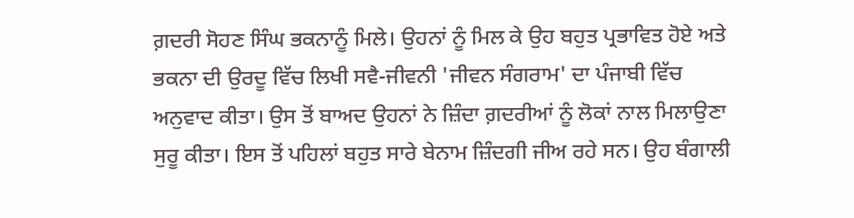ਗ਼ਦਰੀ ਸੋਹਣ ਸਿੰਘ ਭਕਨਾਨੂੰ ਮਿਲੇ। ਉਹਨਾਂ ਨੂੰ ਮਿਲ ਕੇ ਉਹ ਬਹੁਤ ਪ੍ਰਭਾਵਿਤ ਹੋਏ ਅਤੇ ਭਕਨਾ ਦੀ ਉਰਦੂ ਵਿੱਚ ਲਿਖੀ ਸਵੈ-ਜੀਵਨੀ 'ਜੀਵਨ ਸੰਗਰਾਮ' ਦਾ ਪੰਜਾਬੀ ਵਿੱਚ ਅਨੁਵਾਦ ਕੀਤਾ। ਉਸ ਤੋਂ ਬਾਅਦ ਉਹਨਾਂ ਨੇ ਜ਼ਿੰਦਾ ਗ਼ਦਰੀਆਂ ਨੂੰ ਲੋਕਾਂ ਨਾਲ ਮਿਲਾਉਣਾ ਸੁਰੂ ਕੀਤਾ। ਇਸ ਤੋਂ ਪਹਿਲਾਂ ਬਹੁਤ ਸਾਰੇ ਬੇਨਾਮ ਜ਼ਿੰਦਗੀ ਜੀਅ ਰਹੇ ਸਨ। ਉਹ ਬੰਗਾਲੀ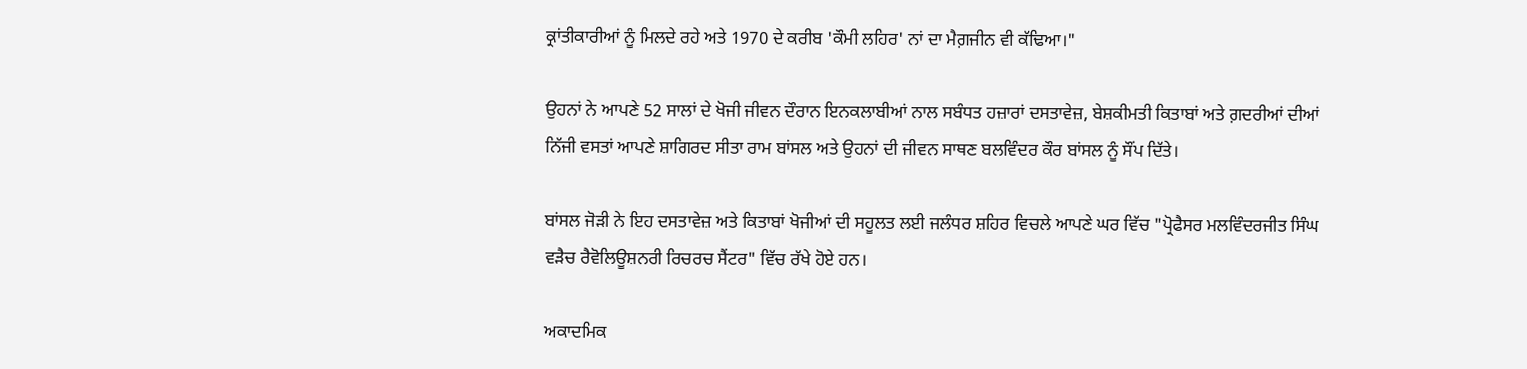ਕ੍ਰਾਂਤੀਕਾਰੀਆਂ ਨੂੰ ਮਿਲਦੇ ਰਹੇ ਅਤੇ 1970 ਦੇ ਕਰੀਬ 'ਕੌਮੀ ਲਹਿਰ' ਨਾਂ ਦਾ ਮੈਗ਼ਜੀਨ ਵੀ ਕੱਢਿਆ।"

ਉਹਨਾਂ ਨੇ ਆਪਣੇ 52 ਸਾਲਾਂ ਦੇ ਖੋਜੀ ਜੀਵਨ ਦੌਰਾਨ ਇਨਕਲਾਬੀਆਂ ਨਾਲ ਸਬੰਧਤ ਹਜ਼ਾਰਾਂ ਦਸਤਾਵੇਜ਼, ਬੇਸ਼ਕੀਮਤੀ ਕਿਤਾਬਾਂ ਅਤੇ ਗ਼ਦਰੀਆਂ ਦੀਆਂ ਨਿੱਜੀ ਵਸਤਾਂ ਆਪਣੇ ਸ਼ਾਗਿਰਦ ਸੀਤਾ ਰਾਮ ਬਾਂਸਲ ਅਤੇ ਉਹਨਾਂ ਦੀ ਜੀਵਨ ਸਾਥਣ ਬਲਵਿੰਦਰ ਕੌਰ ਬਾਂਸਲ ਨੂੰ ਸੌਂਪ ਦਿੱਤੇ।

ਬਾਂਸਲ ਜੋੜੀ ਨੇ ਇਹ ਦਸਤਾਵੇਜ਼ ਅਤੇ ਕਿਤਾਬਾਂ ਖੋਜੀਆਂ ਦੀ ਸਹੂਲਤ ਲਈ ਜਲੰਧਰ ਸ਼ਹਿਰ ਵਿਚਲੇ ਆਪਣੇ ਘਰ ਵਿੱਚ "ਪ੍ਰੋਫੈਸਰ ਮਲਵਿੰਦਰਜੀਤ ਸਿੰਘ ਵੜੈਚ ਰੈਵੋਲਿਊਸ਼ਨਰੀ ਰਿਚਰਚ ਸੈਂਟਰ" ਵਿੱਚ ਰੱਖੇ ਹੋਏ ਹਨ।

ਅਕਾਦਮਿਕ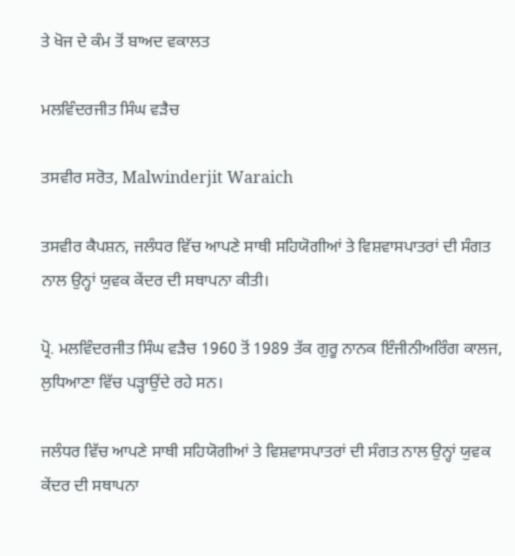ਤੇ ਖੋਜ ਦੇ ਕੰਮ ਤੋਂ ਬਾਅਦ ਵਕਾਲਤ

ਮਲਵਿੰਦਰਜੀਤ ਸਿੰਘ ਵੜੈਚ

ਤਸਵੀਰ ਸਰੋਤ, Malwinderjit Waraich

ਤਸਵੀਰ ਕੈਪਸ਼ਨ, ਜਲੰਧਰ ਵਿੱਚ ਆਪਣੇ ਸਾਥੀ ਸਹਿਯੋਗੀਆਂ ਤੇ ਵਿਸ਼ਵਾਸਪਾਤਰਾਂ ਦੀ ਸੰਗਤ ਨਾਲ ਉਨ੍ਹਾਂ ਯੁਵਕ ਕੇਂਦਰ ਦੀ ਸਥਾਪਨਾ ਕੀਤੀ।

ਪ੍ਰੋ. ਮਲਵਿੰਦਰਜੀਤ ਸਿੰਘ ਵੜੈਚ 1960 ਤੋਂ 1989 ਤੱਕ ਗੁਰੂ ਨਾਨਕ ਇੰਜੀਨੀਅਰਿੰਗ ਕਾਲਜ, ਲੁਧਿਆਣਾ ਵਿੱਚ ਪੜ੍ਹਾਉਂਦੇ ਰਹੇ ਸਨ।

ਜਲੰਧਰ ਵਿੱਚ ਆਪਣੇ ਸਾਥੀ ਸਹਿਯੋਗੀਆਂ ਤੇ ਵਿਸ਼ਵਾਸਪਾਤਰਾਂ ਦੀ ਸੰਗਤ ਨਾਲ ਉਨ੍ਹਾਂ ਯੁਵਕ ਕੇਂਦਰ ਦੀ ਸਥਾਪਨਾ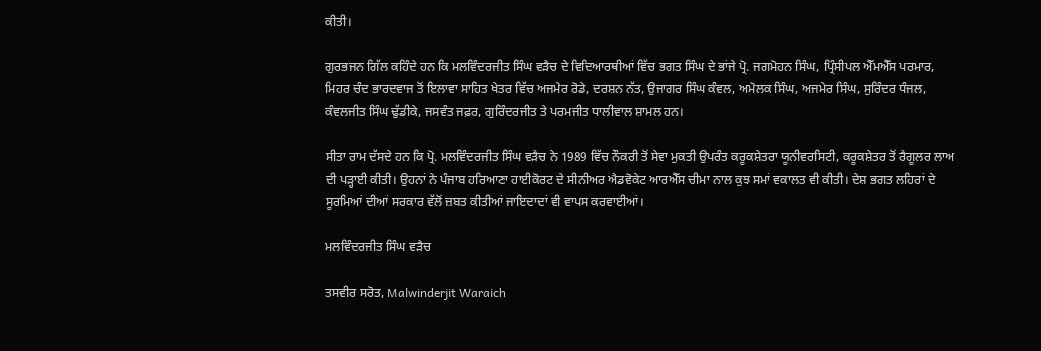ਕੀਤੀ।

ਗੁਰਭਜਨ ਗਿੱਲ ਕਹਿੰਦੇ ਹਨ ਕਿ ਮਲਵਿੰਦਰਜੀਤ ਸਿੰਘ ਵੜੈਚ ਦੇ ਵਿਦਿਆਰਥੀਆਂ ਵਿੱਚ ਭਗਤ ਸਿੰਘ ਦੇ ਭਾਂਜੇ ਪ੍ਰੋ. ਜਗਮੋਹਨ ਸਿੰਘ, ਪ੍ਰਿੰਸੀਪਲ ਐੱਮਐੱਸ ਪਰਮਾਰ, ਮਿਹਰ ਚੰਦ ਭਾਰਦਵਾਜ ਤੋਂ ਇਲਾਵਾ ਸਾਹਿਤ ਖੇਤਰ ਵਿੱਚ ਅਜਮੇਰ ਰੋਡੇ, ਦਰਸ਼ਨ ਨੱਤ, ਉਜਾਗਰ ਸਿੰਘ ਕੰਵਲ, ਅਮੋਲਕ ਸਿੰਘ, ਅਜਮੇਰ ਸਿੰਘ, ਸੁਰਿੰਦਰ ਧੰਜਲ, ਕੰਵਲਜੀਤ ਸਿੰਘ ਢੁੱਡੀਕੇ, ਜਸਵੰਤ ਜਫ਼ਰ, ਗੁਰਿੰਦਰਜੀਤ ਤੇ ਪਰਮਜੀਤ ਧਾਲੀਵਾਲ ਸ਼ਾਮਲ ਹਨ।

ਸੀਤਾ ਰਾਮ ਦੱਸਦੇ ਹਨ ਕਿ ਪ੍ਰੋ. ਮਲਵਿੰਦਰਜੀਤ ਸਿੰਘ ਵੜੈਚ ਨੇ 1989 ਵਿੱਚ ਨੌਕਰੀ ਤੋਂ ਸੇਵਾ ਮੁਕਤੀ ਉਪਰੰਤ ਕਰੂਕਸ਼ੇਤਰਾ ਯੂਨੀਵਰਸਿਟੀ, ਕਰੂਕਸ਼ੇਤਰ ਤੋਂ ਰੈਗੂਲਰ ਲਾਅ ਦੀ ਪੜ੍ਹਾਈ ਕੀਤੀ। ਉਹਨਾਂ ਨੇ ਪੰਜਾਬ ਹਰਿਆਣਾ ਹਾਈਕੋਰਟ ਦੇ ਸੀਨੀਅਰ ਐਡਵੋਕੇਟ ਆਰਐੱਸ ਚੀਮਾ ਨਾਲ ਕੁਝ ਸਮਾਂ ਵਕਾਲਤ ਵੀ ਕੀਤੀ। ਦੇਸ਼ ਭਗਤ ਲਹਿਰਾਂ ਦੇ ਸੂਰਮਿਆਂ ਦੀਆਂ ਸਰਕਾਰ ਵੱਲੋਂ ਜ਼ਬਤ ਕੀਤੀਆਂ ਜਾਇਦਾਦਾਂ ਵੀ ਵਾਪਸ ਕਰਵਾਈਆਂ।

ਮਲਵਿੰਦਰਜੀਤ ਸਿੰਘ ਵੜੈਚ

ਤਸਵੀਰ ਸਰੋਤ, Malwinderjit Waraich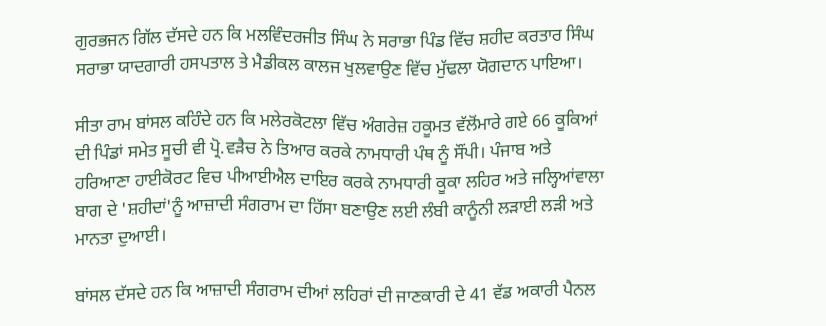ਗੁਰਭਜਨ ਗਿੱਲ ਦੱਸਦੇ ਹਨ ਕਿ ਮਲਵਿੰਦਰਜੀਤ ਸਿੰਘ ਨੇ ਸਰਾਭਾ ਪਿੰਡ ਵਿੱਚ ਸ਼ਹੀਦ ਕਰਤਾਰ ਸਿੰਘ ਸਰਾਭਾ ਯਾਦਗਾਰੀ ਹਸਪਤਾਲ ਤੇ ਮੈਡੀਕਲ ਕਾਲਜ ਖੁਲਵਾਉਣ ਵਿੱਚ ਮੁੱਢਲਾ ਯੋਗਦਾਨ ਪਾਇਆ।

ਸੀਤਾ ਰਾਮ ਬਾਂਸਲ ਕਹਿੰਦੇ ਹਨ ਕਿ ਮਲੇਰਕੋਟਲਾ ਵਿੱਚ ਅੰਗਰੇਜ਼ ਹਕੂਮਤ ਵੱਲੋਂਮਾਰੇ ਗਏ 66 ਕੂਕਿਆਂ ਦੀ ਪਿੰਡਾਂ ਸਮੇਤ ਸੂਚੀ ਵੀ ਪ੍ਰੋ.ਵੜੈਚ ਨੇ ਤਿਆਰ ਕਰਕੇ ਨਾਮਧਾਰੀ ਪੰਥ ਨੂੰ ਸੌਂਪੀ। ਪੰਜਾਬ ਅਤੇ ਹਰਿਆਣਾ ਹਾਈਕੋਰਟ ਵਿਚ ਪੀਆਈਐਲ ਦਾਇਰ ਕਰਕੇ ਨਾਮਧਾਰੀ ਕੂਕਾ ਲਹਿਰ ਅਤੇ ਜਲ੍ਹਿਆਂਵਾਲਾ ਬਾਗ ਦੇ 'ਸ਼ਹੀਦਾਂ'ਨੂੰ ਆਜ਼ਾਦੀ ਸੰਗਰਾਮ ਦਾ ਹਿੱਸਾ ਬਣਾਉਣ ਲਈ ਲੰਬੀ ਕਾਨੂੰਨੀ ਲੜਾਈ ਲੜੀ ਅਤੇ ਮਾਨਤਾ ਦੁਆਈ।

ਬਾਂਸਲ ਦੱਸਦੇ ਹਨ ਕਿ ਆਜ਼ਾਦੀ ਸੰਗਰਾਮ ਦੀਆਂ ਲਹਿਰਾਂ ਦੀ ਜਾਣਕਾਰੀ ਦੇ 41 ਵੱਡ ਅਕਾਰੀ ਪੈਨਲ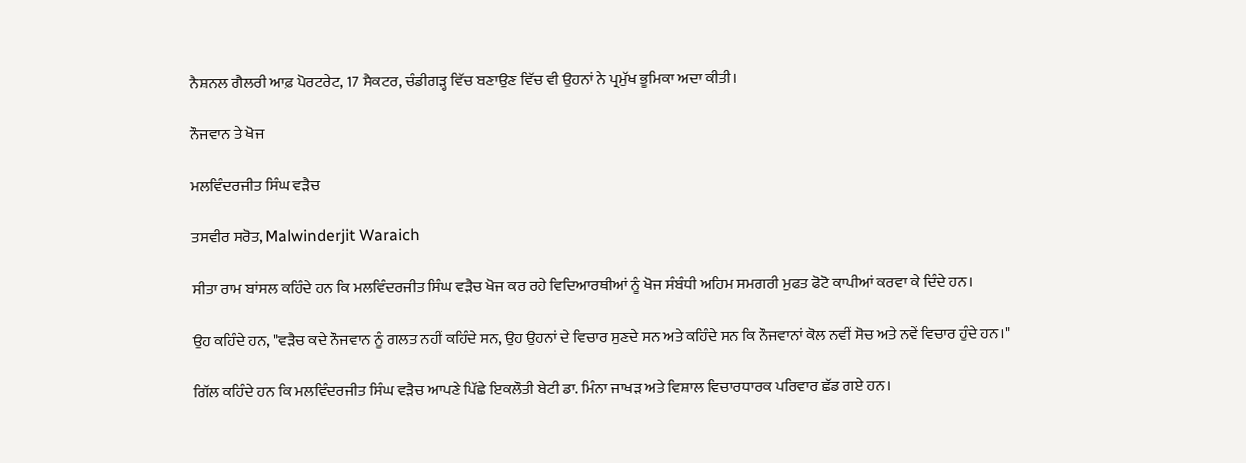ਨੈਸ਼ਨਲ ਗੈਲਰੀ ਆਫ਼ ਪੋਰਟਰੇਟ, 17 ਸੈਕਟਰ, ਚੰਡੀਗੜ੍ਹ ਵਿੱਚ ਬਣਾਉਣ ਵਿੱਚ ਵੀ ਉਹਨਾਂ ਨੇ ਪ੍ਰਮੁੱਖ ਭੂਮਿਕਾ ਅਦਾ ਕੀਤੀ।

ਨੌਜਵਾਨ ਤੇ ਖੋਜ

ਮਲਵਿੰਦਰਜੀਤ ਸਿੰਘ ਵੜੈਚ

ਤਸਵੀਰ ਸਰੋਤ, Malwinderjit Waraich

ਸੀਤਾ ਰਾਮ ਬਾਂਸਲ ਕਹਿੰਦੇ ਹਨ ਕਿ ਮਲਵਿੰਦਰਜੀਤ ਸਿੰਘ ਵੜੈਚ ਖੋਜ ਕਰ ਰਹੇ ਵਿਦਿਆਰਥੀਆਂ ਨੂੰ ਖੋਜ ਸੰਬੰਧੀ ਅਹਿਮ ਸਮਗਰੀ ਮੁਫਤ ਫੋਟੋ ਕਾਪੀਆਂ ਕਰਵਾ ਕੇ ਦਿੰਦੇ ਹਨ।

ਉਹ ਕਹਿੰਦੇ ਹਨ, "ਵੜੈਚ ਕਦੇ ਨੌਜਵਾਨ ਨੂੰ ਗਲਤ ਨਹੀਂ ਕਹਿੰਦੇ ਸਨ, ਉਹ ਉਹਨਾਂ ਦੇ ਵਿਚਾਰ ਸੁਣਦੇ ਸਨ ਅਤੇ ਕਹਿੰਦੇ ਸਨ ਕਿ ਨੌਜਵਾਨਾਂ ਕੋਲ ਨਵੀਂ ਸੋਚ ਅਤੇ ਨਵੇਂ ਵਿਚਾਰ ਹੁੰਦੇ ਹਨ।"

ਗਿੱਲ ਕਹਿੰਦੇ ਹਨ ਕਿ ਮਲਵਿੰਦਰਜੀਤ ਸਿੰਘ ਵੜੈਚ ਆਪਣੇ ਪਿੱਛੇ ਇਕਲੌਤੀ ਬੇਟੀ ਡਾ. ਮਿੰਨਾ ਜਾਖੜ ਅਤੇ ਵਿਸ਼ਾਲ ਵਿਚਾਰਧਾਰਕ ਪਰਿਵਾਰ ਛੱਡ ਗਏ ਹਨ।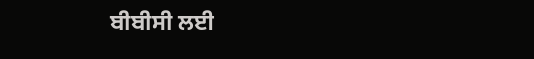ਬੀਬੀਸੀ ਲਈ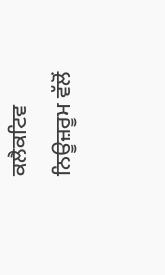ਕਲੈਕਟਿਵ ਨਿਊਜ਼ਰੂਮ ਵੱਲੋਂ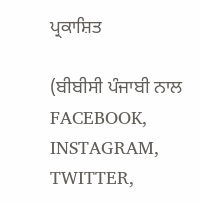ਪ੍ਰਕਾਸ਼ਿਤ

(ਬੀਬੀਸੀ ਪੰਜਾਬੀ ਨਾਲ FACEBOOK, INSTAGRAM, TWITTER,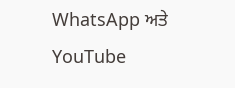WhatsApp ਅਤੇ YouTube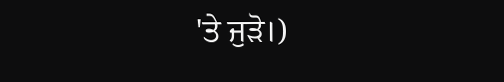'ਤੇ ਜੁੜੋ।)